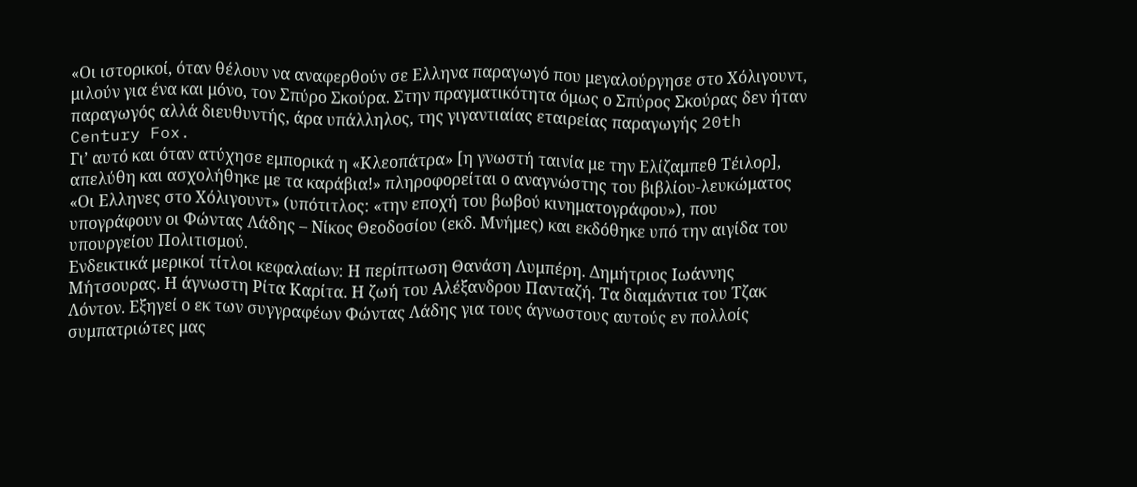«Οι ιστορικοί, όταν θέλουν να αναφερθούν σε Ελληνα παραγωγό που μεγαλούργησε στο Χόλιγουντ, μιλούν για ένα και μόνο, τον Σπύρο Σκούρα. Στην πραγματικότητα όμως ο Σπύρος Σκούρας δεν ήταν παραγωγός αλλά διευθυντής, άρα υπάλληλος, της γιγαντιαίας εταιρείας παραγωγής 20th Century Fox.
Γι’ αυτό και όταν ατύχησε εμπορικά η «Κλεοπάτρα» [η γνωστή ταινία με την Ελίζαμπεθ Τέιλορ], απελύθη και ασχολήθηκε με τα καράβια!» πληροφορείται ο αναγνώστης του βιβλίου-λευκώματος «Οι Ελληνες στο Χόλιγουντ» (υπότιτλος: «την εποχή του βωβού κινηματογράφου»), που υπογράφουν οι Φώντας Λάδης – Νίκος Θεοδοσίου (εκδ. Μνήμες) και εκδόθηκε υπό την αιγίδα του υπουργείου Πολιτισμού.
Ενδεικτικά μερικοί τίτλοι κεφαλαίων: Η περίπτωση Θανάση Λυμπέρη. Δημήτριος Ιωάννης Μήτσουρας. Η άγνωστη Ρίτα Καρίτα. Η ζωή του Αλέξανδρου Πανταζή. Τα διαμάντια του Τζακ Λόντον. Εξηγεί ο εκ των συγγραφέων Φώντας Λάδης για τους άγνωστους αυτούς εν πολλοίς συμπατριώτες μας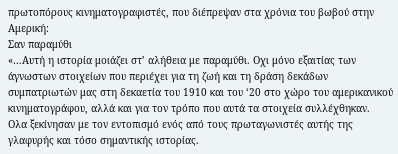πρωτοπόρους κινηματογραφιστές, που διέπρεψαν στα χρόνια του βωβού στην Αμερική:
Σαν παραμύθι
«…Αυτή η ιστορία μοιάζει στ’ αλήθεια με παραμύθι. Οχι μόνο εξαιτίας των άγνωστων στοιχείων που περιέχει για τη ζωή και τη δράση δεκάδων συμπατριωτών μας στη δεκαετία του 1910 και του ‘20 στο χώρο του αμερικανικού κινηματογράφου, αλλά και για τον τρόπο που αυτά τα στοιχεία συλλέχθηκαν.
Ολα ξεκίνησαν με τον εντοπισμό ενός από τους πρωταγωνιστές αυτής της γλαφυρής και τόσο σημαντικής ιστορίας.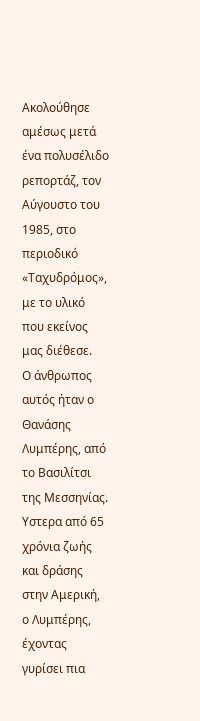Ακολούθησε αμέσως μετά ένα πολυσέλιδο ρεπορτάζ, τον Αύγουστο του 1985, στο περιοδικό «Ταχυδρόμος», με το υλικό που εκείνος μας διέθεσε.
Ο άνθρωπος αυτός ήταν ο Θανάσης Λυμπέρης, από το Βασιλίτσι της Μεσσηνίας.
Υστερα από 65 χρόνια ζωής και δράσης στην Αμερική, ο Λυμπέρης, έχοντας γυρίσει πια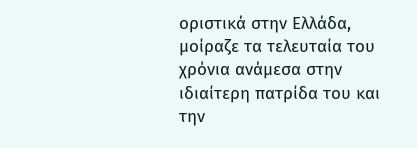οριστικά στην Ελλάδα, μοίραζε τα τελευταία του χρόνια ανάμεσα στην ιδιαίτερη πατρίδα του και την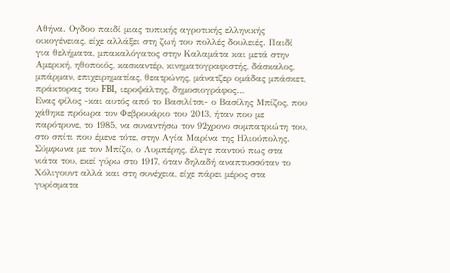Αθήνα. Ογδοο παιδί μιας τυπικής αγροτικής ελληνικής οικογένειας, είχε αλλάξει στη ζωή του πολλές δουλειές. Παιδί για θελήματα, μπακαλόγατος στην Καλαμάτα και μετά στην Αμερική, ηθοποιός, κασκαντέρ, κινηματογραφιστής, δάσκαλος, μπάρμαν, επιχειρηματίας, θεατρώνης, μάνατζερ ομάδας μπάσκετ, πράκτορας του FBI, ιεροψάλτης, δημοσιογράφος…
Ενας φίλος -και αυτός από το Βασιλίτσι- ο Βασίλης Μπίζος, που χάθηκε πρόωρα τον Φεβρουάριο του 2013, ήταν που με παρότρυνε, το 1985, να συναντήσω τον 92χρονο συμπατριώτη του, στο σπίτι που έμενε τότε, στην Αγία Μαρίνα της Ηλιούπολης.
Σύμφωνα με τον Μπίζο, ο Λυμπέρης, έλεγε παντού πως στα νιάτα του, εκεί γύρω στο 1917, όταν δηλαδή αναπτυσσόταν το Χόλιγουντ αλλά και στη συνέχεια, είχε πάρει μέρος στα γυρίσματα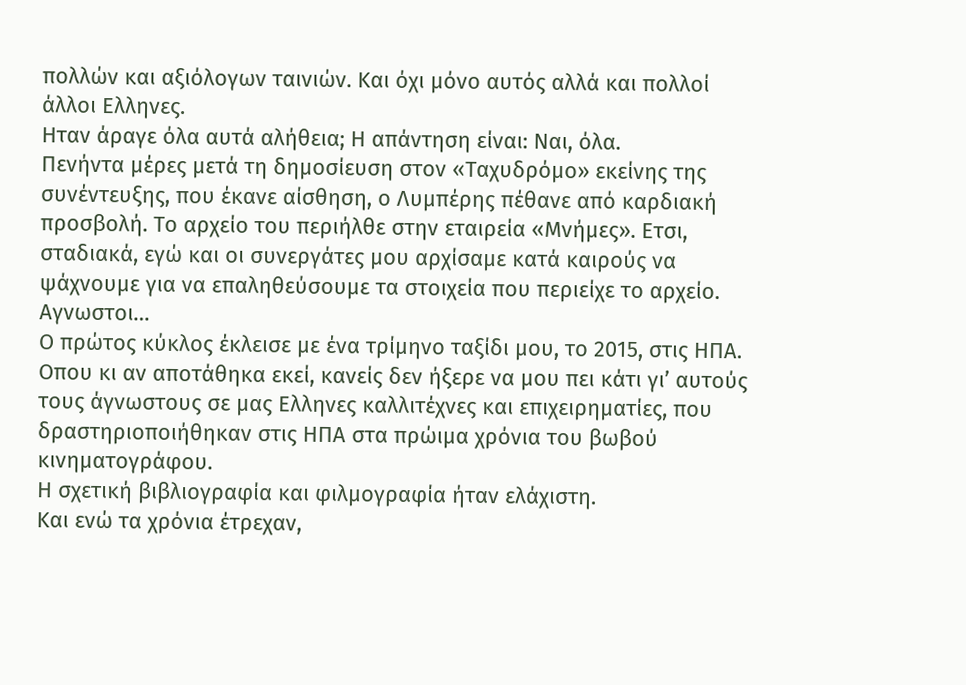πολλών και αξιόλογων ταινιών. Και όχι μόνο αυτός αλλά και πολλοί άλλοι Ελληνες.
Ηταν άραγε όλα αυτά αλήθεια; Η απάντηση είναι: Ναι, όλα.
Πενήντα μέρες μετά τη δημοσίευση στον «Ταχυδρόμο» εκείνης της συνέντευξης, που έκανε αίσθηση, ο Λυμπέρης πέθανε από καρδιακή προσβολή. Το αρχείο του περιήλθε στην εταιρεία «Μνήμες». Ετσι, σταδιακά, εγώ και οι συνεργάτες μου αρχίσαμε κατά καιρούς να ψάχνουμε για να επαληθεύσουμε τα στοιχεία που περιείχε το αρχείο.
Αγνωστοι…
Ο πρώτος κύκλος έκλεισε με ένα τρίμηνο ταξίδι μου, το 2015, στις ΗΠΑ. Οπου κι αν αποτάθηκα εκεί, κανείς δεν ήξερε να μου πει κάτι γι’ αυτούς τους άγνωστους σε μας Ελληνες καλλιτέχνες και επιχειρηματίες, που δραστηριοποιήθηκαν στις ΗΠΑ στα πρώιμα χρόνια του βωβού κινηματογράφου.
Η σχετική βιβλιογραφία και φιλμογραφία ήταν ελάχιστη.
Και ενώ τα χρόνια έτρεχαν,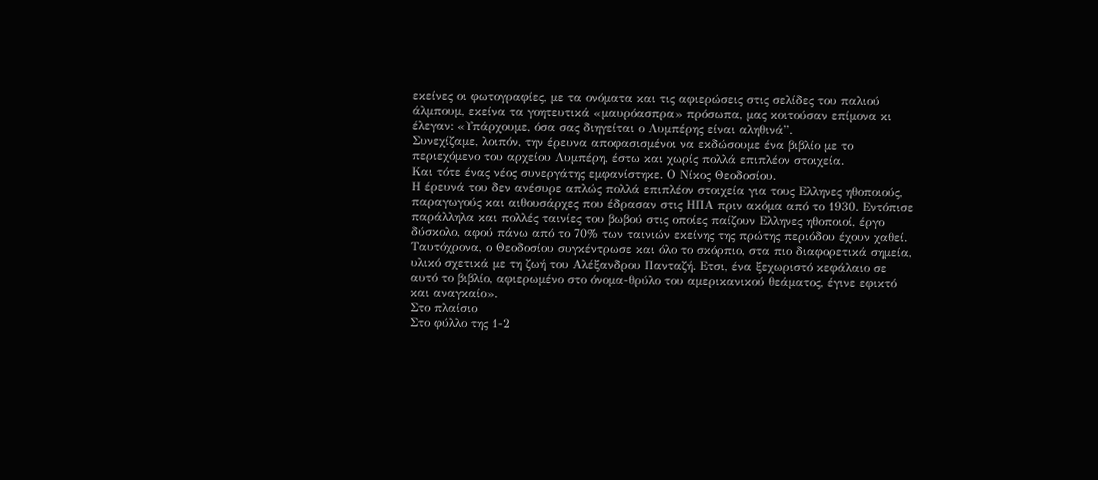εκείνες οι φωτογραφίες, με τα ονόματα και τις αφιερώσεις στις σελίδες του παλιού άλμπουμ, εκείνα τα γοητευτικά «μαυρόασπρα» πρόσωπα, μας κοιτούσαν επίμονα κι έλεγαν: «Υπάρχουμε, όσα σας διηγείται ο Λυμπέρης είναι αληθινά”.
Συνεχίζαμε, λοιπόν, την έρευνα αποφασισμένοι να εκδώσουμε ένα βιβλίο με το περιεχόμενο του αρχείου Λυμπέρη, έστω και χωρίς πολλά επιπλέον στοιχεία.
Και τότε ένας νέος συνεργάτης εμφανίστηκε. Ο Νίκος Θεοδοσίου.
Η έρευνά του δεν ανέσυρε απλώς πολλά επιπλέον στοιχεία για τους Ελληνες ηθοποιούς, παραγωγούς και αιθουσάρχες που έδρασαν στις ΗΠΑ πριν ακόμα από το 1930. Εντόπισε παράλληλα και πολλές ταινίες του βωβού στις οποίες παίζουν Ελληνες ηθοποιοί, έργο δύσκολο, αφού πάνω από το 70% των ταινιών εκείνης της πρώτης περιόδου έχουν χαθεί.
Ταυτόχρονα, ο Θεοδοσίου συγκέντρωσε και όλο το σκόρπιο, στα πιο διαφορετικά σημεία, υλικό σχετικά με τη ζωή του Αλέξανδρου Πανταζή. Ετσι, ένα ξεχωριστό κεφάλαιο σε αυτό το βιβλίο, αφιερωμένο στο όνομα-θρύλο του αμερικανικού θεάματος, έγινε εφικτό και αναγκαίο».
Στο πλαίσιο
Στο φύλλο της 1-2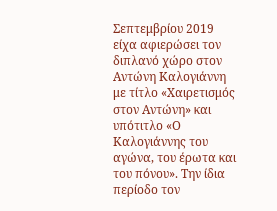Σεπτεμβρίου 2019 είχα αφιερώσει τον διπλανό χώρο στον Αντώνη Καλογιάννη με τίτλο «Χαιρετισμός στον Αντώνη» και υπότιτλο «Ο Καλογιάννης του αγώνα, του έρωτα και του πόνου». Την ίδια περίοδο τον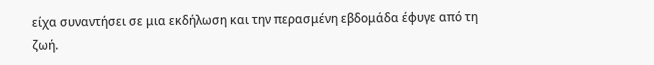είχα συναντήσει σε μια εκδήλωση και την περασμένη εβδομάδα έφυγε από τη ζωή.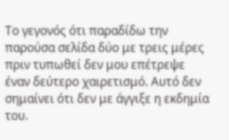Το γεγονός ότι παραδίδω την παρούσα σελίδα δύο με τρεις μέρες πριν τυπωθεί δεν μου επέτρεψε έναν δεύτερο χαιρετισμό. Αυτό δεν σημαίνει ότι δεν με άγγιξε η εκδημία του.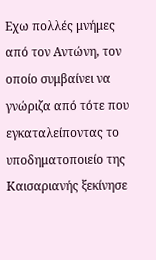Εχω πολλές μνήμες από τον Αντώνη, τον οποίο συμβαίνει να γνώριζα από τότε που εγκαταλείποντας το υποδηματοποιείο της Καισαριανής ξεκίνησε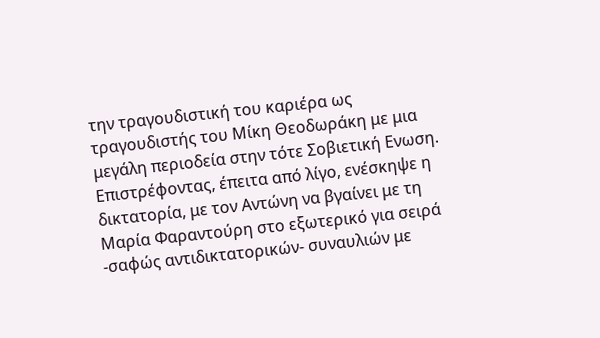την τραγουδιστική του καριέρα ως τραγουδιστής του Μίκη Θεοδωράκη με μια μεγάλη περιοδεία στην τότε Σοβιετική Ενωση. Επιστρέφοντας, έπειτα από λίγο, ενέσκηψε η δικτατορία, με τον Αντώνη να βγαίνει με τη Μαρία Φαραντούρη στο εξωτερικό για σειρά -σαφώς αντιδικτατορικών- συναυλιών με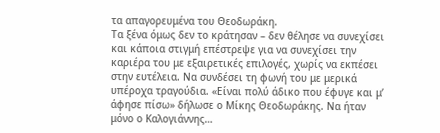τα απαγορευμένα του Θεοδωράκη.
Τα ξένα όμως δεν το κράτησαν – δεν θέλησε να συνεχίσει και κάποια στιγμή επέστρεψε για να συνεχίσει την καριέρα του με εξαιρετικές επιλογές, χωρίς να εκπέσει στην ευτέλεια. Να συνδέσει τη φωνή του με μερικά υπέροχα τραγούδια. «Είναι πολύ άδικο που έφυγε και μ’ άφησε πίσω» δήλωσε ο Μίκης Θεοδωράκης. Να ήταν μόνο ο Καλογιάννης…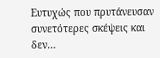Ευτυχώς που πρυτάνευσαν συνετότερες σκέψεις και δεν…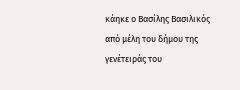κάηκε ο Βασίλης Βασιλικός από μέλη του δήμου της γενέτειράς του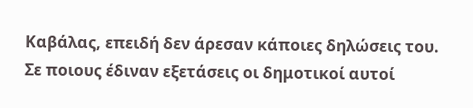Καβάλας, επειδή δεν άρεσαν κάποιες δηλώσεις του. Σε ποιους έδιναν εξετάσεις οι δημοτικοί αυτοί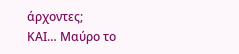άρχοντες;
ΚΑΙ… Μαύρο το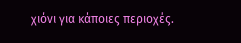χιόνι για κάποιες περιοχές.